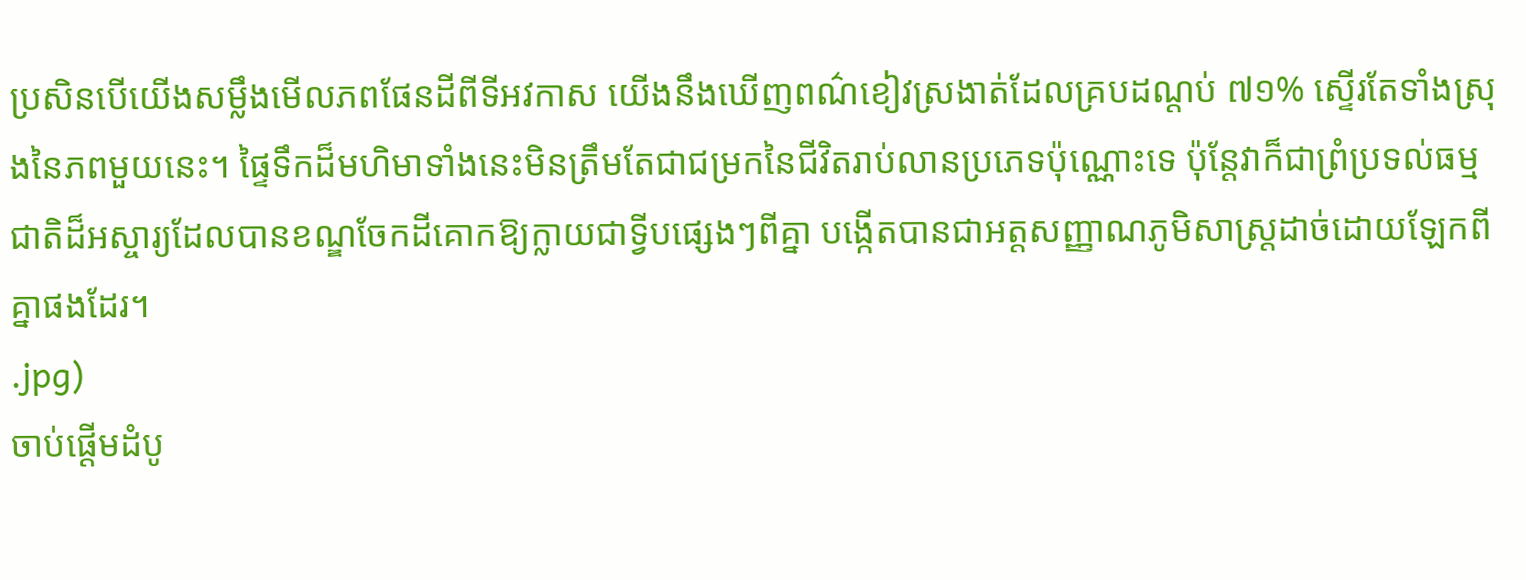ប្រសិនបើយើងសម្លឹងមើលភពផែនដីពីទីអវកាស យើងនឹងឃើញពណ៌ខៀវស្រងាត់ដែលគ្របដណ្តប់ ៧១% ស្ទើរតែទាំងស្រុងនៃភពមួយនេះ។ ផ្ទៃទឹកដ៏មហិមាទាំងនេះមិនត្រឹមតែជាជម្រកនៃជីវិតរាប់លានប្រភេទប៉ុណ្ណោះទេ ប៉ុន្តែវាក៏ជាព្រំប្រទល់ធម្មជាតិដ៏អស្ចារ្យដែលបានខណ្ឌចែកដីគោកឱ្យក្លាយជាទ្វីបផ្សេងៗពីគ្នា បង្កើតបានជាអត្តសញ្ញាណភូមិសាស្ត្រដាច់ដោយឡែកពីគ្នាផងដែរ។
.jpg)
ចាប់ផ្តើមដំបូ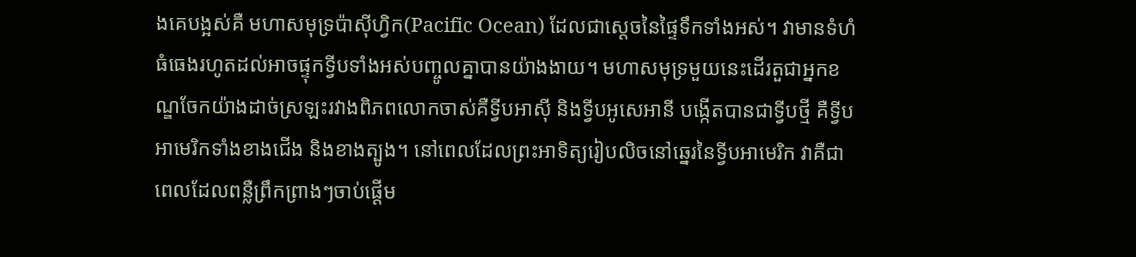ងគេបង្អស់គឺ មហាសមុទ្រប៉ាស៊ីហ្វិក(Pacific Ocean) ដែលជាស្ដេចនៃផ្ទៃទឹកទាំងអស់។ វាមានទំហំធំធេងរហូតដល់អាចផ្ទុកទ្វីបទាំងអស់បញ្ចូលគ្នាបានយ៉ាងងាយ។ មហាសមុទ្រមួយនេះដើរតួជាអ្នកខណ្ឌចែកយ៉ាងដាច់ស្រឡះរវាងពិភពលោកចាស់គឺទ្វីបអាស៊ី និងទ្វីបអូសេអានី បង្កើតបានជាទ្វីបថ្មី គឺទ្វីបអាមេរិកទាំងខាងជើង និងខាងត្បូង។ នៅពេលដែលព្រះអាទិត្យរៀបលិចនៅឆ្នេរនៃទ្វីបអាមេរិក វាគឺជាពេលដែលពន្លឺព្រឹកព្រាងៗចាប់ផ្តើម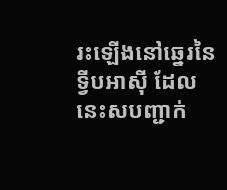រះឡើងនៅឆ្នេរនៃទ្វីបអាស៊ី ដែលនេះសបញ្ជាក់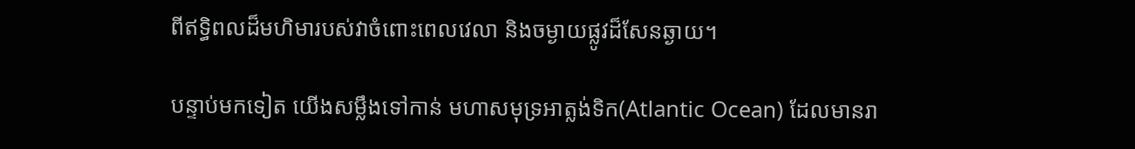ពីឥទ្ធិពលដ៏មហិមារបស់វាចំពោះពេលវេលា និងចម្ងាយផ្លូវដ៏សែនឆ្ងាយ។

បន្ទាប់មកទៀត យើងសម្លឹងទៅកាន់ មហាសមុទ្រអាត្លង់ទិក(Atlantic Ocean) ដែលមានរា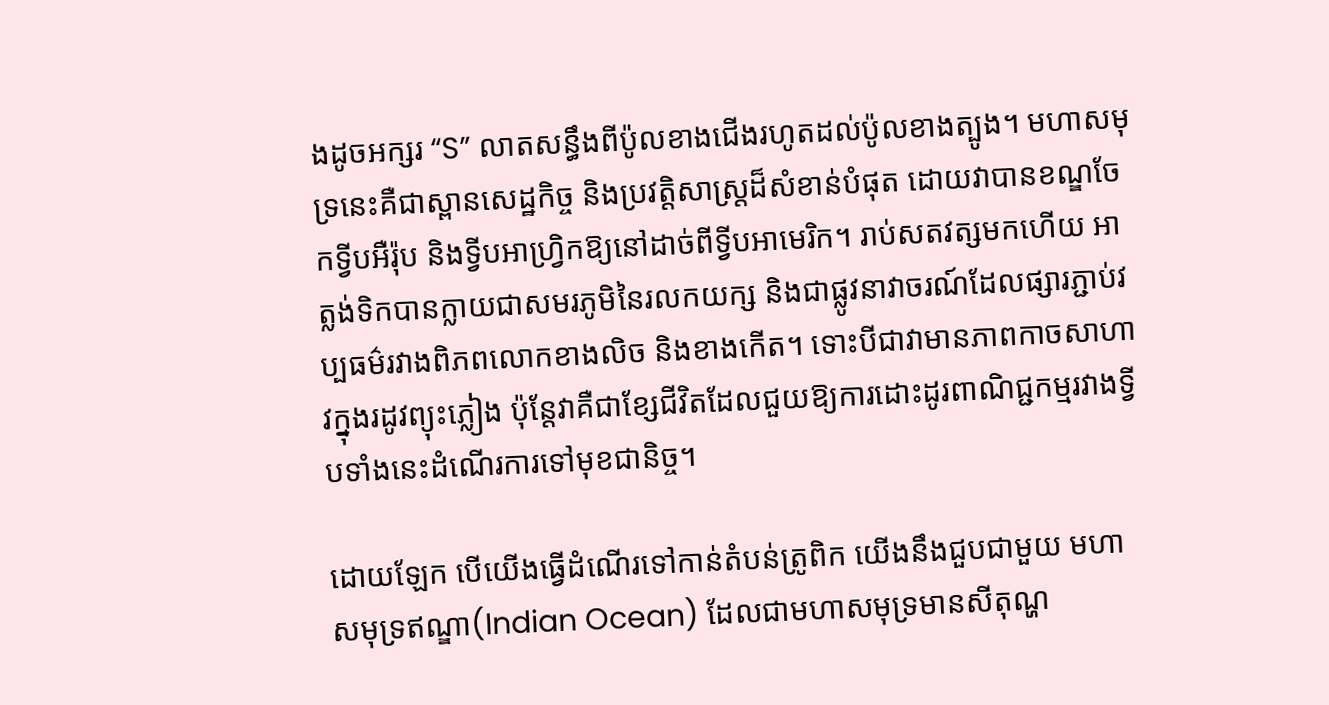ងដូចអក្សរ “S” លាតសន្ធឹងពីប៉ូលខាងជើងរហូតដល់ប៉ូលខាងត្បូង។ មហាសមុទ្រនេះគឺជាស្ពានសេដ្ឋកិច្ច និងប្រវត្តិសាស្ត្រដ៏សំខាន់បំផុត ដោយវាបានខណ្ឌចែកទ្វីបអឺរ៉ុប និងទ្វីបអាហ្វ្រិកឱ្យនៅដាច់ពីទ្វីបអាមេរិក។ រាប់សតវត្សមកហើយ អាត្លង់ទិកបានក្លាយជាសមរភូមិនៃរលកយក្ស និងជាផ្លូវនាវាចរណ៍ដែលផ្សារភ្ជាប់វប្បធម៌រវាងពិភពលោកខាងលិច និងខាងកើត។ ទោះបីជាវាមានភាពកាចសាហាវក្នុងរដូវព្យុះភ្លៀង ប៉ុន្តែវាគឺជាខ្សែជីវិតដែលជួយឱ្យការដោះដូរពាណិជ្ជកម្មរវាងទ្វីបទាំងនេះដំណើរការទៅមុខជានិច្ច។

ដោយឡែក បើយើងធ្វើដំណើរទៅកាន់តំបន់ត្រូពិក យើងនឹងជួបជាមួយ មហាសមុទ្រឥណ្ឌា(Indian Ocean) ដែលជាមហាសមុទ្រមានសីតុណ្ហ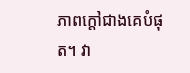ភាពក្តៅជាងគេបំផុត។ វា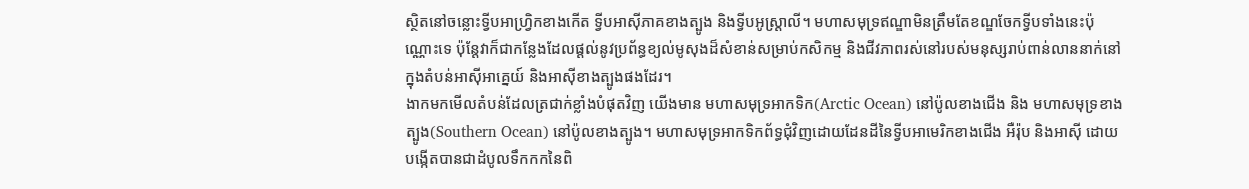ស្ថិតនៅចន្លោះទ្វីបអាហ្វ្រិកខាងកើត ទ្វីបអាស៊ីភាគខាងត្បូង និងទ្វីបអូស្ត្រាលី។ មហាសមុទ្រឥណ្ឌាមិនត្រឹមតែខណ្ឌចែកទ្វីបទាំងនេះប៉ុណ្ណោះទេ ប៉ុន្តែវាក៏ជាកន្លែងដែលផ្តល់នូវប្រព័ន្ធខ្យល់មូសុងដ៏សំខាន់សម្រាប់កសិកម្ម និងជីវភាពរស់នៅរបស់មនុស្សរាប់ពាន់លាននាក់នៅក្នុងតំបន់អាស៊ីអាគ្នេយ៍ និងអាស៊ីខាងត្បូងផងដែរ។
ងាកមកមើលតំបន់ដែលត្រជាក់ខ្លាំងបំផុតវិញ យើងមាន មហាសមុទ្រអាកទិក(Arctic Ocean) នៅប៉ូលខាងជើង និង មហាសមុទ្រខាងត្បូង(Southern Ocean) នៅប៉ូលខាងត្បូង។ មហាសមុទ្រអាកទិកព័ទ្ធជុំវិញដោយដែនដីនៃទ្វីបអាមេរិកខាងជើង អឺរ៉ុប និងអាស៊ី ដោយបង្កើតបានជាដំបូលទឹកកកនៃពិ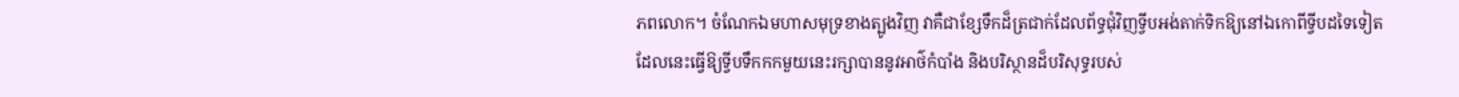ភពលោក។ ចំណែកឯមហាសមុទ្រខាងត្បូងវិញ វាគឺជាខ្សែទឹកដ៏ត្រជាក់ដែលព័ទ្ធជុំវិញទ្វីបអង់តាក់ទិកឱ្យនៅឯកោពីទ្វីបដទៃទៀត ដែលនេះធ្វើឱ្យទ្វីបទឹកកកមួយនេះរក្សាបាននូវអាថ៌កំបាំង និងបរិស្ថានដ៏បរិសុទ្ធរបស់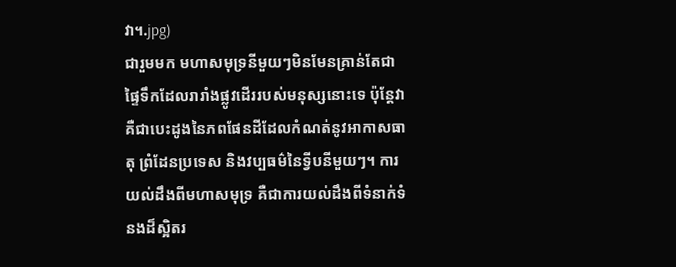វា។.jpg)
ជារួមមក មហាសមុទ្រនីមួយៗមិនមែនគ្រាន់តែជាផ្ទៃទឹកដែលរារាំងផ្លូវដើររបស់មនុស្សនោះទេ ប៉ុន្តែវាគឺជាបេះដូងនៃភពផែនដីដែលកំណត់នូវអាកាសធាតុ ព្រំដែនប្រទេស និងវប្បធម៌នៃទ្វីបនីមួយៗ។ ការយល់ដឹងពីមហាសមុទ្រ គឺជាការយល់ដឹងពីទំនាក់ទំនងដ៏ស្អិតរ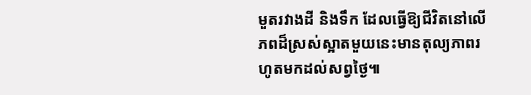មួតរវាងដី និងទឹក ដែលធ្វើឱ្យជីវិតនៅលើភពដ៏ស្រស់ស្អាតមួយនេះមានតុល្យភាពរហូតមកដល់សព្វថ្ងៃ៕